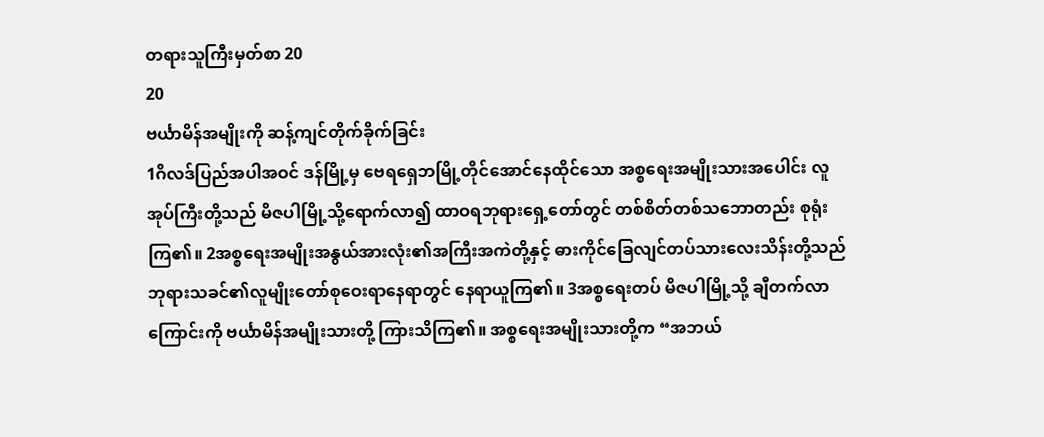တရားသူကြီးမှတ်စာ 20
20
ဗင်္ယာမိန်အမျိုးကို ဆန့်ကျင်တိုက်ခိုက်ခြင်း
1ဂိလဒ်ပြည်အပါအဝင် ဒန်မြို့မှ ဗေရရှေဘမြို့တိုင်အောင်နေထိုင်သော အစ္စရေးအမျိုးသားအပေါင်း လူအုပ်ကြီးတို့သည် မိဇပါမြို့သို့ရောက်လာ၍ ထာဝရဘုရားရှေ့တော်တွင် တစ်စိတ်တစ်သဘောတည်း စုရုံးကြ၏။ 2အစ္စရေးအမျိုးအနွယ်အားလုံး၏အကြီးအကဲတို့နှင့် ဓားကိုင်ခြေလျင်တပ်သားလေးသိန်းတို့သည် ဘုရားသခင်၏လူမျိုးတော်စုဝေးရာနေရာတွင် နေရာယူကြ၏။ 3အစ္စရေးတပ် မိဇပါမြို့သို့ ချီတက်လာကြောင်းကို ဗင်္ယာမိန်အမျိုးသားတို့ ကြားသိကြ၏။ အစ္စရေးအမျိုးသားတို့က “အဘယ်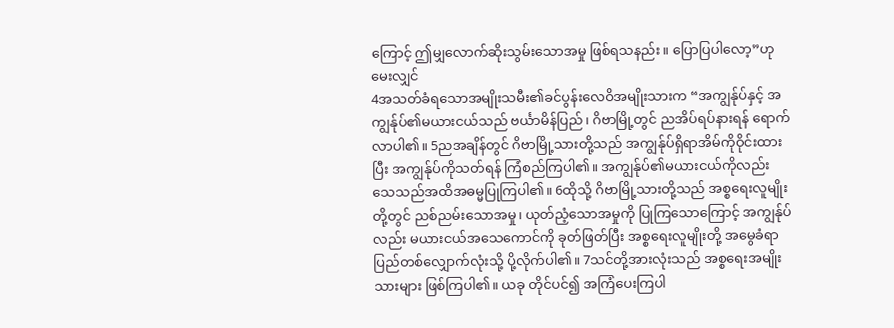ကြောင့် ဤမျှလောက်ဆိုးသွမ်းသောအမှု ဖြစ်ရသနည်း။ ပြောပြပါလော့”ဟု မေးလျှင်
4အသတ်ခံရသောအမျိုးသမီး၏ခင်ပွန်းလေဝိအမျိုးသားက “အကျွန်ုပ်နှင့် အကျွန်ုပ်၏မယားငယ်သည် ဗင်္ယာမိန်ပြည်၊ ဂိဗာမြို့တွင် ညအိပ်ရပ်နားရန် ရောက်လာပါ၏။ 5ညအချိန်တွင် ဂိဗာမြို့သားတို့သည် အကျွန်ုပ်ရှိရာအိမ်ကိုဝိုင်းထားပြီး အကျွန်ုပ်ကိုသတ်ရန် ကြံစည်ကြပါ၏။ အကျွန်ုပ်၏မယားငယ်ကိုလည်း သေသည်အထိအဓမ္မပြုကြပါ၏။ 6ထိုသို့ ဂိဗာမြို့သားတို့သည် အစ္စရေးလူမျိုးတို့တွင် ညစ်ညမ်းသောအမှု၊ ယုတ်ညံ့သောအမှုကို ပြုကြသောကြောင့် အကျွန်ုပ်လည်း မယားငယ်အသေကောင်ကို ခုတ်ဖြတ်ပြီး အစ္စရေးလူမျိုးတို့ အမွေခံရာပြည်တစ်လျှောက်လုံးသို့ ပို့လိုက်ပါ၏။ 7သင်တို့အားလုံးသည် အစ္စရေးအမျိုးသားများ ဖြစ်ကြပါ၏။ ယခု တိုင်ပင်၍ အကြံပေးကြပါ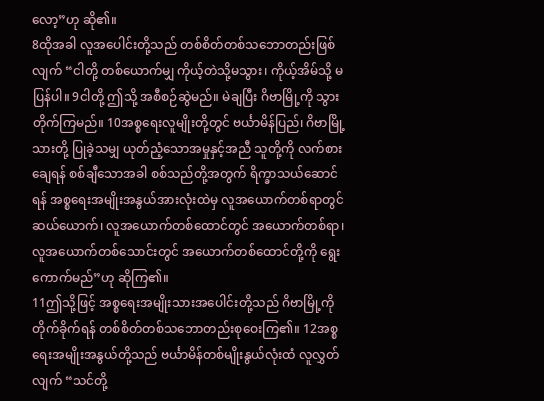လော့”ဟု ဆို၏။
8ထိုအခါ လူအပေါင်းတို့သည် တစ်စိတ်တစ်သဘောတည်းဖြစ်လျက် “ငါတို့ တစ်ယောက်မျှ ကိုယ့်တဲသို့မသွား၊ ကိုယ့်အိမ်သို့ မပြန်ပါ။ 9ငါတို့ ဤသို့ အစီစဉ်ဆွဲမည်။ မဲချပြီး ဂိဗာမြို့ကို သွားတိုက်ကြမည်။ 10အစ္စရေးလူမျိုးတို့တွင် ဗင်္ယာမိန်ပြည်၊ ဂိဗာမြို့သားတို့ ပြုခဲ့သမျှ ယုတ်ညံ့သောအမှုနှင့်အညီ သူတို့ကို လက်စားချေရန် စစ်ချီသောအခါ စစ်သည်တို့အတွက် ရိက္ခာသယ်ဆောင်ရန် အစ္စရေးအမျိုးအနွယ်အားလုံးထဲမှ လူအယောက်တစ်ရာတွင် ဆယ်ယောက်၊ လူအယောက်တစ်ထောင်တွင် အယောက်တစ်ရာ၊ လူအယောက်တစ်သောင်းတွင် အယောက်တစ်ထောင်တို့ကို ရွေးကောက်မည်”ဟု ဆိုကြ၏။
11ဤသို့ဖြင့် အစ္စရေးအမျိုးသားအပေါင်းတို့သည် ဂိဗာမြို့ကိုတိုက်ခိုက်ရန် တစ်စိတ်တစ်သဘောတည်းစုဝေးကြ၏။ 12အစ္စရေးအမျိုးအနွယ်တို့သည် ဗင်္ယာမိန်တစ်မျိုးနွယ်လုံးထံ လူလွှတ်လျက် “သင်တို့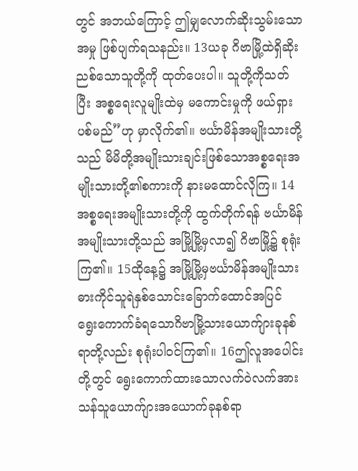တွင် အဘယ်ကြောင့် ဤမျှလောက်ဆိုးသွမ်းသောအမှု ဖြစ်ပျက်ရသနည်း။ 13ယခု ဂိဗာမြို့ထဲရှိဆိုးညစ်သောသူတို့ကို ထုတ်ပေးပါ။ သူတို့ကိုသတ်ပြီး အစ္စရေးလူမျိုးထဲမှ မကောင်းမှုကို ဖယ်ရှားပစ်မည်”ဟု မှာလိုက်၏။ ဗင်္ယာမိန်အမျိုးသားတို့သည် မိမိတို့အမျိုးသားချင်းဖြစ်သောအစ္စရေးအမျိုးသားတို့၏စကားကို နားမထောင်လိုကြ။ 14အစ္စရေးအမျိုးသားတို့ကို ထွက်တိုက်ရန် ဗင်္ယာမိန်အမျိုးသားတို့သည် အမြို့မြို့မှလာ၍ ဂိဗာမြို့၌ စုရုံးကြ၏။ 15ထိုနေ့၌ အမြို့မြို့မှဗင်္ယာမိန်အမျိုးသား ဓားကိုင်သူရဲနှစ်သောင်းခြောက်ထောင်အပြင် ရွေးကောက်ခံရသောဂိဗာမြို့သားယောက်ျားခုနစ်ရာတို့လည်း စုရုံးပါဝင်ကြ၏။ 16ဤလူအပေါင်းတို့တွင် ရွေးကောက်ထားသောလက်ဝဲလက်အားသန်သူယောက်ျားအယောက်ခုနစ်ရာ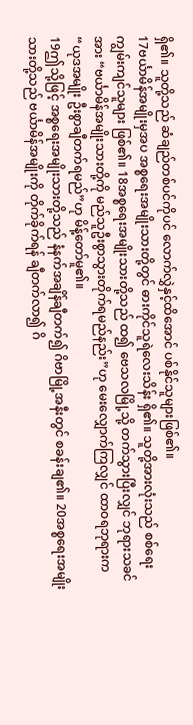ရှိ၏။ သူတို့သည် ဆံချည်တစ်ပင်ကိုပင် လောက်လွှဲနှင့်ထိအောင် ပစ်နိုင်သူများဖြစ်၏။
17ဗင်္ယာမိန်အမျိုးမှအပ အစ္စရေးအမျိုးသားတို့တွင် ဓားကိုင်သူရဲလေးသိန်း ရှိ၏။ သူတို့အားလုံးသည် စစ်ရေးကျွမ်းကျင်သူများ ဖြစ်၏။ 18အစ္စရေးအမျိုးသားတို့သည် ထ၍ ဗေသလမြို့သို့ တက်သွားပြီးလျှင် ဘုရားသခင်အား “ဗင်္ယာမိန်အမျိုးသားတို့ကို မည်သူဦးစွာသွားတိုက်ရမည်နည်း”ဟု မေးလျှောက်ကြလျှင် ထာဝရဘုရားက “ယုဒအမျိုး ဦးစွာချီတက်ရမည်”ဟု မိန့်တော်မူ၏။
19ဤသို့ဖြင့် အစ္စရေးအမျိုးသားတို့သည် နံနက်အချိန်ချီတက်၍ ဂိဗာမြို့အနီးတွင် စခန်းချ၏။ 20အစ္စရေးအမျိုးသားတို့သည် ဗင်္ယာမိန်အမျိုးကို တိုက်ခိုက်ရန် ချီတက်လာ၍ ဂိ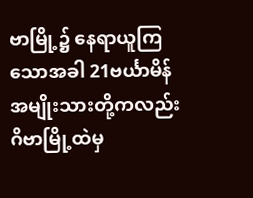ဗာမြို့၌ နေရာယူကြသောအခါ 21ဗင်္ယာမိန်အမျိုးသားတို့ကလည်း ဂိဗာမြို့ထဲမှ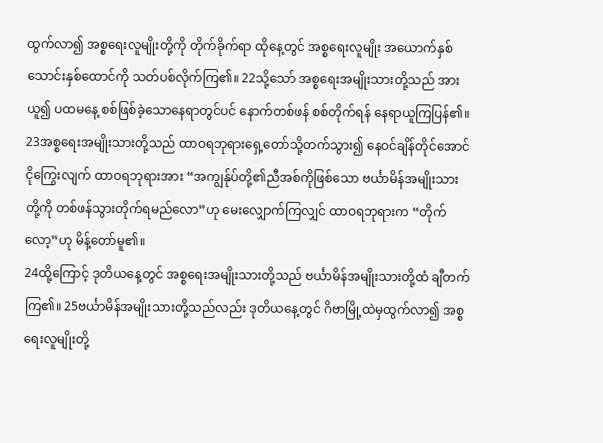ထွက်လာ၍ အစ္စရေးလူမျိုးတို့ကို တိုက်ခိုက်ရာ ထိုနေ့တွင် အစ္စရေးလူမျိုး အယောက်နှစ်သောင်းနှစ်ထောင်ကို သတ်ပစ်လိုက်ကြ၏။ 22သို့သော် အစ္စရေးအမျိုးသားတို့သည် အားယူ၍ ပထမနေ့ စစ်ဖြစ်ခဲ့သောနေရာတွင်ပင် နောက်တစ်ဖန် စစ်တိုက်ရန် နေရာယူကြပြန်၏။ 23အစ္စရေးအမျိုးသားတို့သည် ထာဝရဘုရားရှေ့တော်သို့တက်သွား၍ နေဝင်ချိန်တိုင်အောင် ငိုကြွေးလျက် ထာဝရဘုရားအား “အကျွန်ုပ်တို့၏ညီအစ်ကိုဖြစ်သော ဗင်္ယာမိန်အမျိုးသားတို့ကို တစ်ဖန်သွားတိုက်ရမည်လော”ဟု မေးလျှောက်ကြလျှင် ထာဝရဘုရားက “တိုက်လော့”ဟု မိန့်တော်မူ၏။
24ထို့ကြောင့် ဒုတိယနေ့တွင် အစ္စရေးအမျိုးသားတို့သည် ဗင်္ယာမိန်အမျိုးသားတို့ထံ ချီတက်ကြ၏။ 25ဗင်္ယာမိန်အမျိုးသားတို့သည်လည်း ဒုတိယနေ့တွင် ဂိဗာမြို့ထဲမှထွက်လာ၍ အစ္စရေးလူမျိုးတို့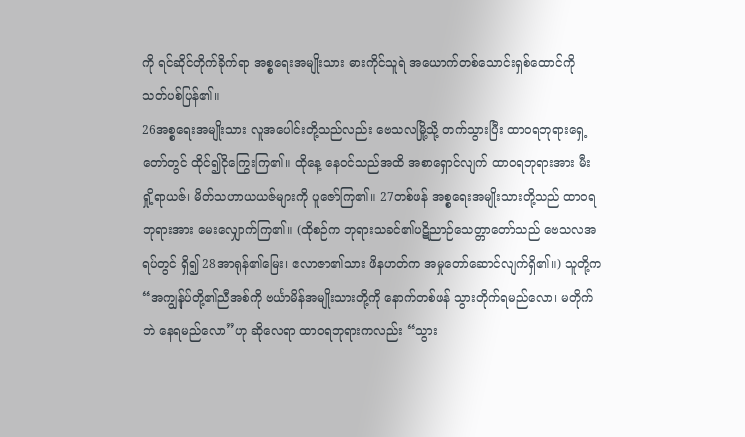ကို ရင်ဆိုင်တိုက်ခိုက်ရာ အစ္စရေးအမျိုးသား ဓားကိုင်သူရဲ အယောက်တစ်သောင်းရှစ်ထောင်ကို သတ်ပစ်ပြန်၏။
26အစ္စရေးအမျိုးသား လူအပေါင်းတို့သည်လည်း ဗေသလမြို့သို့ တက်သွားပြီး ထာဝရဘုရားရှေ့တော်တွင် ထိုင်၍ငိုကြွေးကြ၏။ ထိုနေ့ နေဝင်သည်အထိ အစာရှောင်လျက် ထာဝရဘုရားအား မီးရှို့ရာယဇ်၊ မိတ်သဟာယယဇ်များကို ပူဇော်ကြ၏။ 27တစ်ဖန် အစ္စရေးအမျိုးသားတို့သည် ထာဝရဘုရားအား မေးလျှောက်ကြ၏။ (ထိုစဉ်က ဘုရားသခင်၏ပဋိညာဉ်သေတ္တာတော်သည် ဗေသလအရပ်တွင် ရှိ၍ 28အာရုန်၏မြေး၊ ဧလာဇာ၏သား ဖိနဟတ်က အမှုတော်ဆောင်လျက်ရှိ၏။) သူတို့က “အကျွန်ုပ်တို့၏ညီအစ်ကို ဗင်္ယာမိန်အမျိုးသားတို့ကို နောက်တစ်ဖန် သွားတိုက်ရမည်လော၊ မတိုက်ဘဲ နေရမည်လော”ဟု ဆိုလေရာ ထာဝရဘုရားကလည်း “သွား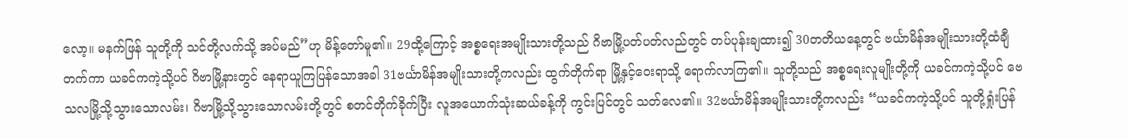လော့။ မနက်ဖြန် သူတို့ကို သင်တို့လက်သို့ အပ်မည်”ဟု မိန့်တော်မူ၏။ 29ထို့ကြောင့် အစ္စရေးအမျိုးသားတို့သည် ဂိဗာမြို့ပတ်ပတ်လည်တွင် တပ်ပုန်းချထား၍ 30တတိယနေ့တွင် ဗင်္ယာမိန်အမျိုးသားတို့ထံချီတက်ကာ ယခင်ကကဲ့သို့ပင် ဂိဗာမြို့နားတွင် နေရာယူကြပြန်သောအခါ 31ဗင်္ယာမိန်အမျိုးသားတို့ကလည်း ထွက်တိုက်ရာ မြို့နှင့်ဝေးရာသို့ ရောက်လာကြ၏။ သူတို့သည် အစ္စရေးလူမျိုးတို့ကို ယခင်ကကဲ့သို့ပင် ဗေသလမြို့သို့သွားသောလမ်း၊ ဂိဗာမြို့သို့သွားသောလမ်းတို့တွင် စတင်တိုက်ခိုက်ပြီး လူအယောက်သုံးဆယ်ခန့်ကို ကွင်းပြင်တွင် သတ်လေ၏။ 32ဗင်္ယာမိန်အမျိုးသားတို့ကလည်း “ယခင်ကကဲ့သို့ပင် သူတို့ရှုံးပြန်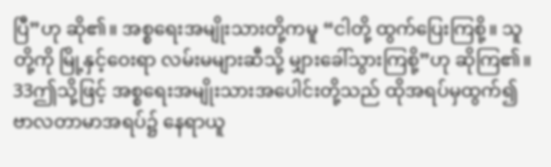ပြီ”ဟု ဆို၏။ အစ္စရေးအမျိုးသားတို့ကမူ “ငါတို့ ထွက်ပြေးကြစို့။ သူတို့ကို မြို့နှင့်ဝေးရာ လမ်းမများဆီသို့ မျှားခေါ်သွားကြစို့”ဟု ဆိုကြ၏။ 33ဤသို့ဖြင့် အစ္စရေးအမျိုးသားအပေါင်းတို့သည် ထိုအရပ်မှထွက်၍ ဗာလတာမာအရပ်၌ နေရာယူ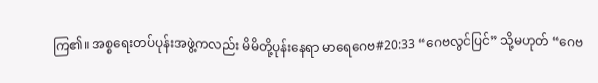ကြ၏။ အစ္စရေးတပ်ပုန်းအဖွဲ့ကလည်း မိမိတို့ပုန်းနေရာ မာရေဂေဗ#20:33 “ဂေဗလွင်ပြင်” သို့မဟုတ် “ဂေဗ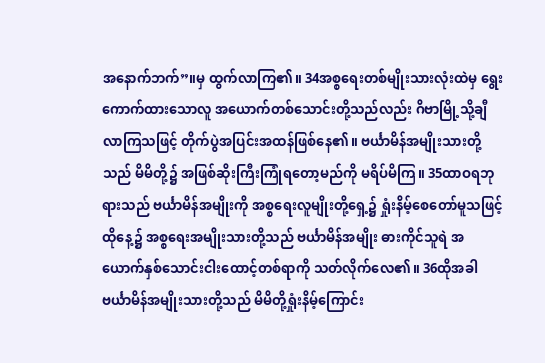အနောက်ဘက်”။မှ ထွက်လာကြ၏။ 34အစ္စရေးတစ်မျိုးသားလုံးထဲမှ ရွေးကောက်ထားသောလူ အယောက်တစ်သောင်းတို့သည်လည်း ဂိဗာမြို့သို့ချီလာကြသဖြင့် တိုက်ပွဲအပြင်းအထန်ဖြစ်နေ၏။ ဗင်္ယာမိန်အမျိုးသားတို့သည် မိမိတို့၌ အဖြစ်ဆိုးကြီးကြုံရတော့မည်ကို မရိပ်မိကြ။ 35ထာဝရဘုရားသည် ဗင်္ယာမိန်အမျိုးကို အစ္စရေးလူမျိုးတို့ရှေ့၌ ရှုံးနိမ့်စေတော်မူသဖြင့် ထိုနေ့၌ အစ္စရေးအမျိုးသားတို့သည် ဗင်္ယာမိန်အမျိုး ဓားကိုင်သူရဲ အယောက်နှစ်သောင်းငါးထောင့်တစ်ရာကို သတ်လိုက်လေ၏။ 36ထိုအခါ ဗင်္ယာမိန်အမျိုးသားတို့သည် မိမိတို့ရှုံးနိမ့်ကြောင်း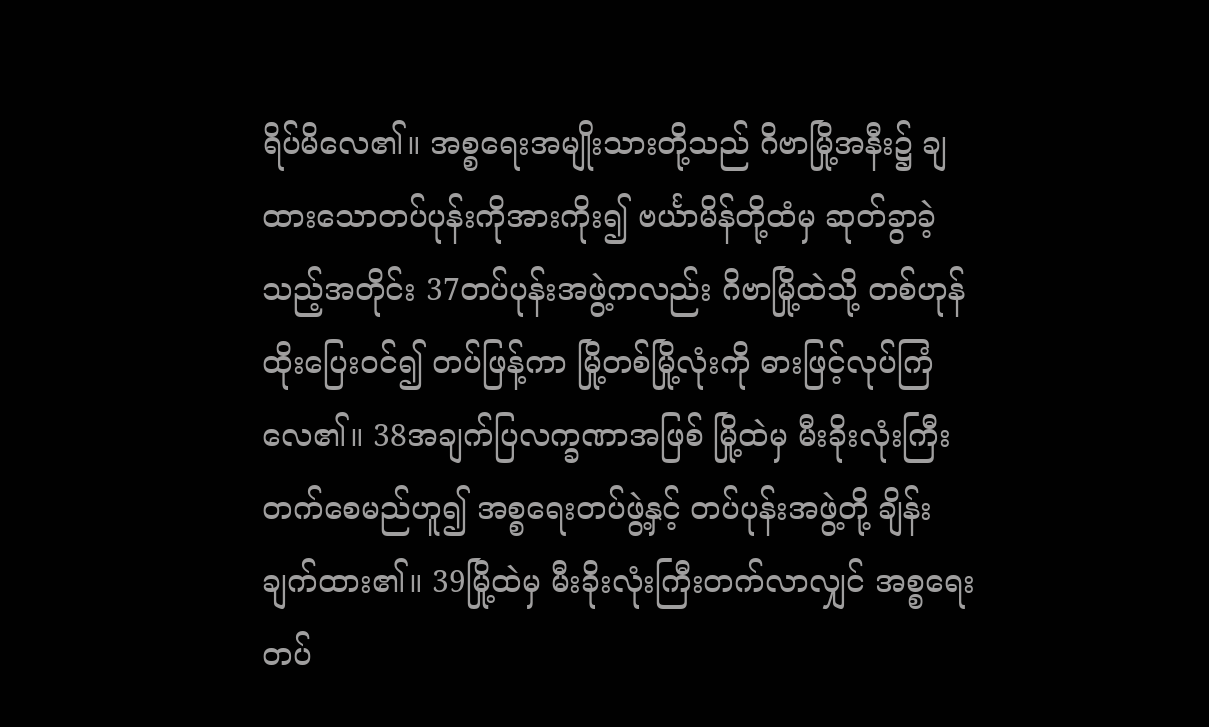ရိပ်မိလေ၏။ အစ္စရေးအမျိုးသားတို့သည် ဂိဗာမြို့အနီး၌ ချထားသောတပ်ပုန်းကိုအားကိုး၍ ဗင်္ယာမိန်တို့ထံမှ ဆုတ်ခွာခဲ့သည့်အတိုင်း 37တပ်ပုန်းအဖွဲ့ကလည်း ဂိဗာမြို့ထဲသို့ တစ်ဟုန်ထိုးပြေးဝင်၍ တပ်ဖြန့်ကာ မြို့တစ်မြို့လုံးကို ဓားဖြင့်လုပ်ကြံလေ၏။ 38အချက်ပြလက္ခဏာအဖြစ် မြို့ထဲမှ မီးခိုးလုံးကြီးတက်စေမည်ဟူ၍ အစ္စရေးတပ်ဖွဲ့နှင့် တပ်ပုန်းအဖွဲ့တို့ ချိန်းချက်ထား၏။ 39မြို့ထဲမှ မီးခိုးလုံးကြီးတက်လာလျှင် အစ္စရေးတပ်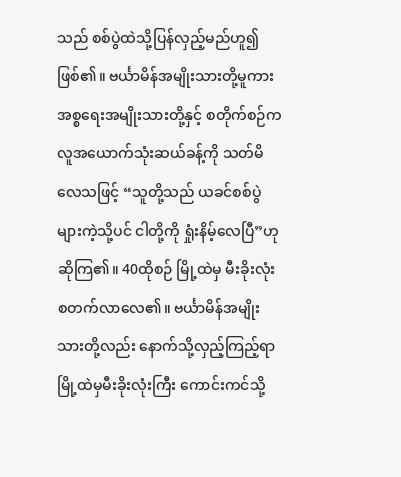သည် စစ်ပွဲထဲသို့ပြန်လှည့်မည်ဟူ၍ ဖြစ်၏။ ဗင်္ယာမိန်အမျိုးသားတို့မူကား အစ္စရေးအမျိုးသားတို့နှင့် စတိုက်စဉ်က လူအယောက်သုံးဆယ်ခန့်ကို သတ်မိလေသဖြင့် “သူတို့သည် ယခင်စစ်ပွဲများကဲ့သို့ပင် ငါတို့ကို ရှုံးနိမ့်လေပြီ”ဟု ဆိုကြ၏။ 40ထိုစဉ် မြို့ထဲမှ မီးခိုးလုံး စတက်လာလေ၏။ ဗင်္ယာမိန်အမျိုးသားတို့လည်း နောက်သို့လှည့်ကြည့်ရာ မြို့ထဲမှမီးခိုးလုံးကြီး ကောင်းကင်သို့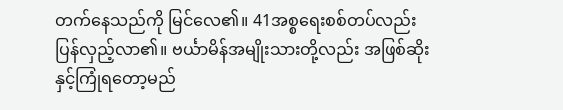တက်နေသည်ကို မြင်လေ၏။ 41အစ္စရေးစစ်တပ်လည်း ပြန်လှည့်လာ၏။ ဗင်္ယာမိန်အမျိုးသားတို့လည်း အဖြစ်ဆိုးနှင့်ကြုံရတော့မည်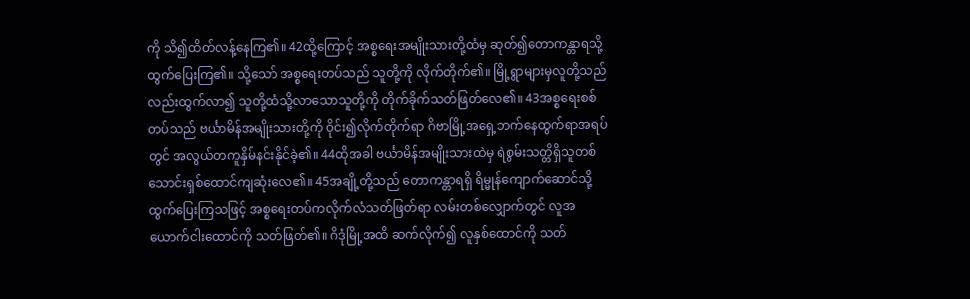ကို သိ၍ထိတ်လန့်နေကြ၏။ 42ထို့ကြောင့် အစ္စရေးအမျိုးသားတို့ထံမှ ဆုတ်၍တောကန္တာရသို့ ထွက်ပြေးကြ၏။ သို့သော် အစ္စရေးတပ်သည် သူတို့ကို လိုက်တိုက်၏။ မြို့ရွာများမှလူတို့သည်လည်းထွက်လာ၍ သူတို့ထံသို့လာသောသူတို့ကို တိုက်ခိုက်သတ်ဖြတ်လေ၏။ 43အစ္စရေးစစ်တပ်သည် ဗင်္ယာမိန်အမျိုးသားတို့ကို ဝိုင်း၍လိုက်တိုက်ရာ ဂိဗာမြို့အရှေ့ဘက်နေထွက်ရာအရပ်တွင် အလွယ်တကူနှိမ်နင်းနိုင်ခဲ့၏။ 44ထိုအခါ ဗင်္ယာမိန်အမျိုးသားထဲမှ ရဲစွမ်းသတ္တိရှိသူတစ်သောင်းရှစ်ထောင်ကျဆုံးလေ၏။ 45အချို့တို့သည် တောကန္တာရရှိ ရိမ္မုန်ကျောက်ဆောင်သို့ထွက်ပြေးကြသဖြင့် အစ္စရေးတပ်ကလိုက်လံသတ်ဖြတ်ရာ လမ်းတစ်လျှောက်တွင် လူအယောက်ငါးထောင်ကို သတ်ဖြတ်၏။ ဂိဒုံမြို့အထိ ဆက်လိုက်၍ လူနှစ်ထောင်ကို သတ်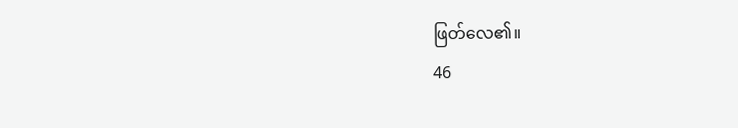ဖြတ်လေ၏။
46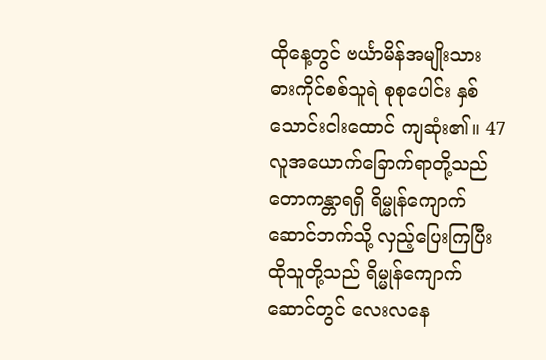ထိုနေ့တွင် ဗင်္ယာမိန်အမျိုးသား ဓားကိုင်စစ်သူရဲ စုစုပေါင်း နှစ်သောင်းငါးထောင် ကျဆုံး၏။ 47လူအယောက်ခြောက်ရာတို့သည် တောကန္တာရရှိ ရိမ္မုန်ကျောက်ဆောင်ဘက်သို့ လှည့်ပြေးကြပြီး ထိုသူတို့သည် ရိမ္မုန်ကျောက်ဆောင်တွင် လေးလနေ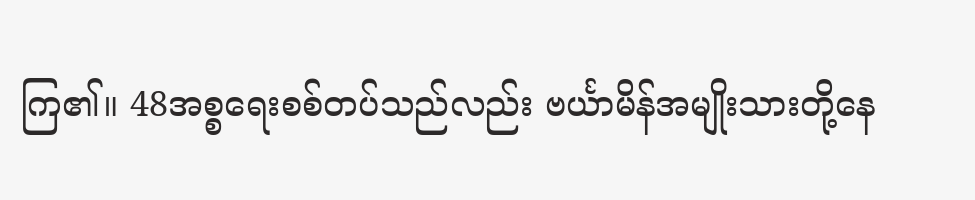ကြ၏။ 48အစ္စရေးစစ်တပ်သည်လည်း ဗင်္ယာမိန်အမျိုးသားတို့နေ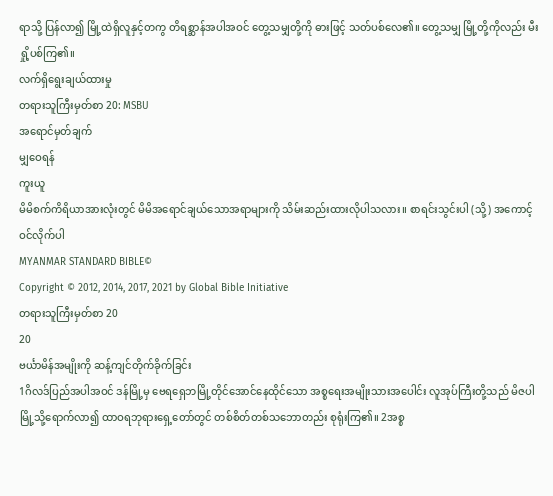ရာသို့ ပြန်လာ၍ မြို့ထဲရှိလူနှင့်တကွ တိရစ္ဆာန်အပါအဝင် တွေ့သမျှတို့ကို ဓားဖြင့် သတ်ပစ်လေ၏။ တွေ့သမျှ မြို့တို့ကိုလည်း မီးရှို့ပစ်ကြ၏။
လက်ရှိရွေးချယ်ထားမှု
တရားသူကြီးမှတ်စာ 20: MSBU
အရောင်မှတ်ချက်
မျှဝေရန်
ကူးယူ
မိမိစက်ကိရိယာအားလုံးတွင် မိမိအရောင်ချယ်သောအရာများကို သိမ်းဆည်းထားလိုပါသလား။ စာရင်းသွင်းပါ (သို့) အကောင့်ဝင်လိုက်ပါ
MYANMAR STANDARD BIBLE©
Copyright © 2012, 2014, 2017, 2021 by Global Bible Initiative
တရားသူကြီးမှတ်စာ 20
20
ဗင်္ယာမိန်အမျိုးကို ဆန့်ကျင်တိုက်ခိုက်ခြင်း
1ဂိလဒ်ပြည်အပါအဝင် ဒန်မြို့မှ ဗေရရှေဘမြို့တိုင်အောင်နေထိုင်သော အစ္စရေးအမျိုးသားအပေါင်း လူအုပ်ကြီးတို့သည် မိဇပါမြို့သို့ရောက်လာ၍ ထာဝရဘုရားရှေ့တော်တွင် တစ်စိတ်တစ်သဘောတည်း စုရုံးကြ၏။ 2အစ္စ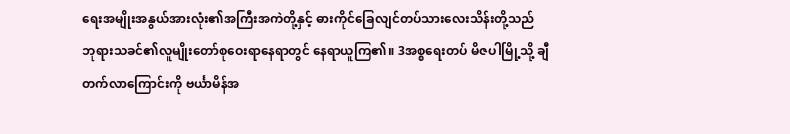ရေးအမျိုးအနွယ်အားလုံး၏အကြီးအကဲတို့နှင့် ဓားကိုင်ခြေလျင်တပ်သားလေးသိန်းတို့သည် ဘုရားသခင်၏လူမျိုးတော်စုဝေးရာနေရာတွင် နေရာယူကြ၏။ 3အစ္စရေးတပ် မိဇပါမြို့သို့ ချီတက်လာကြောင်းကို ဗင်္ယာမိန်အ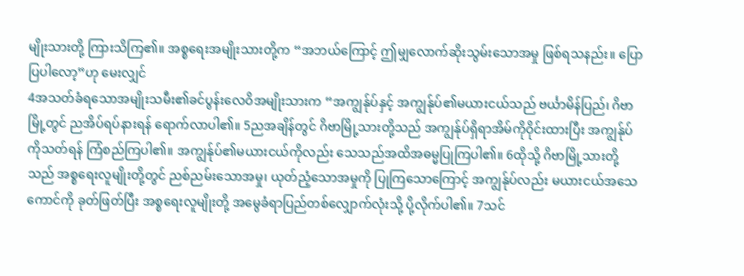မျိုးသားတို့ ကြားသိကြ၏။ အစ္စရေးအမျိုးသားတို့က “အဘယ်ကြောင့် ဤမျှလောက်ဆိုးသွမ်းသောအမှု ဖြစ်ရသနည်း။ ပြောပြပါလော့”ဟု မေးလျှင်
4အသတ်ခံရသောအမျိုးသမီး၏ခင်ပွန်းလေဝိအမျိုးသားက “အကျွန်ုပ်နှင့် အကျွန်ုပ်၏မယားငယ်သည် ဗင်္ယာမိန်ပြည်၊ ဂိဗာမြို့တွင် ညအိပ်ရပ်နားရန် ရောက်လာပါ၏။ 5ညအချိန်တွင် ဂိဗာမြို့သားတို့သည် အကျွန်ုပ်ရှိရာအိမ်ကိုဝိုင်းထားပြီး အကျွန်ုပ်ကိုသတ်ရန် ကြံစည်ကြပါ၏။ အကျွန်ုပ်၏မယားငယ်ကိုလည်း သေသည်အထိအဓမ္မပြုကြပါ၏။ 6ထိုသို့ ဂိဗာမြို့သားတို့သည် အစ္စရေးလူမျိုးတို့တွင် ညစ်ညမ်းသောအမှု၊ ယုတ်ညံ့သောအမှုကို ပြုကြသောကြောင့် အကျွန်ုပ်လည်း မယားငယ်အသေကောင်ကို ခုတ်ဖြတ်ပြီး အစ္စရေးလူမျိုးတို့ အမွေခံရာပြည်တစ်လျှောက်လုံးသို့ ပို့လိုက်ပါ၏။ 7သင်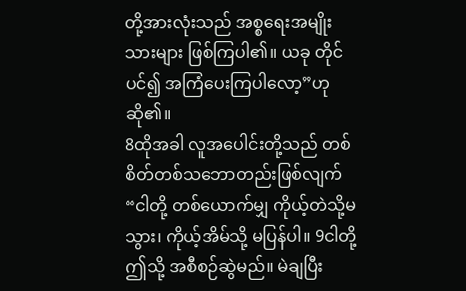တို့အားလုံးသည် အစ္စရေးအမျိုးသားများ ဖြစ်ကြပါ၏။ ယခု တိုင်ပင်၍ အကြံပေးကြပါလော့”ဟု ဆို၏။
8ထိုအခါ လူအပေါင်းတို့သည် တစ်စိတ်တစ်သဘောတည်းဖြစ်လျက် “ငါတို့ တစ်ယောက်မျှ ကိုယ့်တဲသို့မသွား၊ ကိုယ့်အိမ်သို့ မပြန်ပါ။ 9ငါတို့ ဤသို့ အစီစဉ်ဆွဲမည်။ မဲချပြီး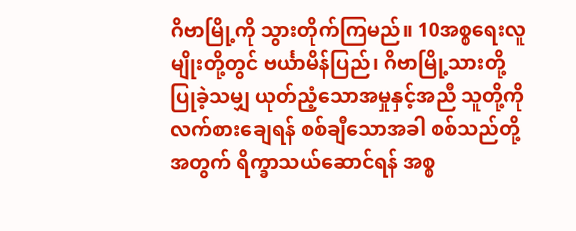ဂိဗာမြို့ကို သွားတိုက်ကြမည်။ 10အစ္စရေးလူမျိုးတို့တွင် ဗင်္ယာမိန်ပြည်၊ ဂိဗာမြို့သားတို့ ပြုခဲ့သမျှ ယုတ်ညံ့သောအမှုနှင့်အညီ သူတို့ကို လက်စားချေရန် စစ်ချီသောအခါ စစ်သည်တို့အတွက် ရိက္ခာသယ်ဆောင်ရန် အစ္စ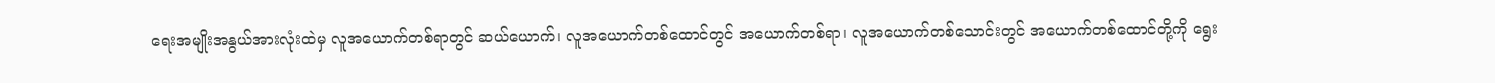ရေးအမျိုးအနွယ်အားလုံးထဲမှ လူအယောက်တစ်ရာတွင် ဆယ်ယောက်၊ လူအယောက်တစ်ထောင်တွင် အယောက်တစ်ရာ၊ လူအယောက်တစ်သောင်းတွင် အယောက်တစ်ထောင်တို့ကို ရွေး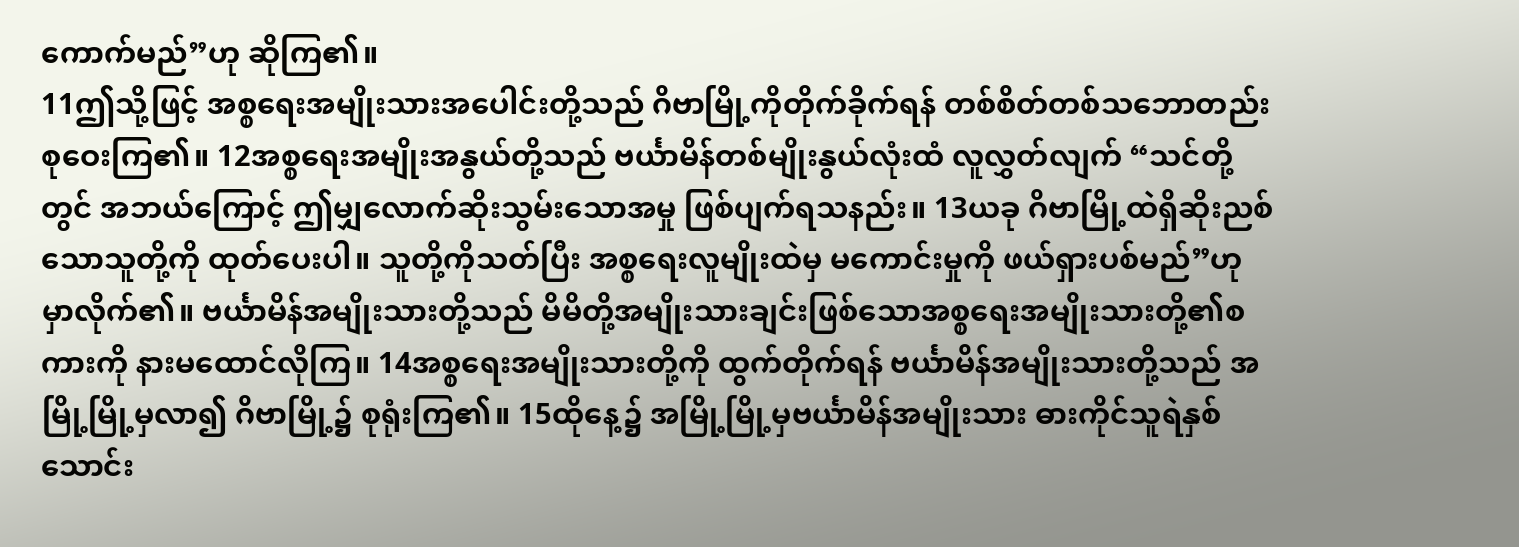ကောက်မည်”ဟု ဆိုကြ၏။
11ဤသို့ဖြင့် အစ္စရေးအမျိုးသားအပေါင်းတို့သည် ဂိဗာမြို့ကိုတိုက်ခိုက်ရန် တစ်စိတ်တစ်သဘောတည်းစုဝေးကြ၏။ 12အစ္စရေးအမျိုးအနွယ်တို့သည် ဗင်္ယာမိန်တစ်မျိုးနွယ်လုံးထံ လူလွှတ်လျက် “သင်တို့တွင် အဘယ်ကြောင့် ဤမျှလောက်ဆိုးသွမ်းသောအမှု ဖြစ်ပျက်ရသနည်း။ 13ယခု ဂိဗာမြို့ထဲရှိဆိုးညစ်သောသူတို့ကို ထုတ်ပေးပါ။ သူတို့ကိုသတ်ပြီး အစ္စရေးလူမျိုးထဲမှ မကောင်းမှုကို ဖယ်ရှားပစ်မည်”ဟု မှာလိုက်၏။ ဗင်္ယာမိန်အမျိုးသားတို့သည် မိမိတို့အမျိုးသားချင်းဖြစ်သောအစ္စရေးအမျိုးသားတို့၏စကားကို နားမထောင်လိုကြ။ 14အစ္စရေးအမျိုးသားတို့ကို ထွက်တိုက်ရန် ဗင်္ယာမိန်အမျိုးသားတို့သည် အမြို့မြို့မှလာ၍ ဂိဗာမြို့၌ စုရုံးကြ၏။ 15ထိုနေ့၌ အမြို့မြို့မှဗင်္ယာမိန်အမျိုးသား ဓားကိုင်သူရဲနှစ်သောင်း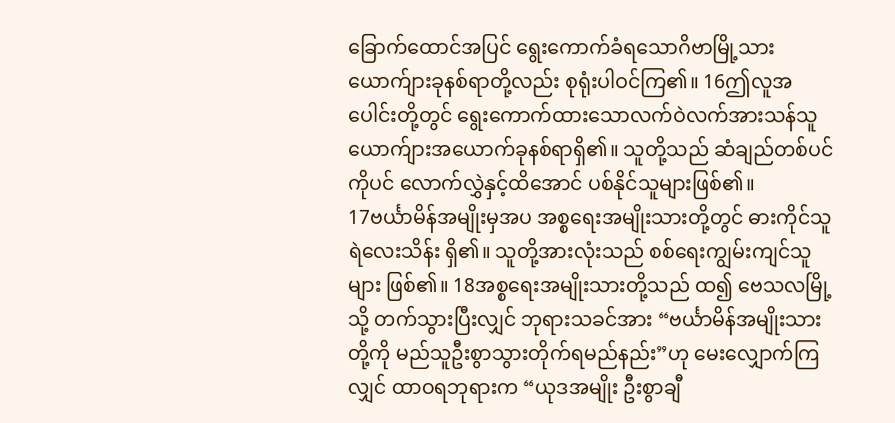ခြောက်ထောင်အပြင် ရွေးကောက်ခံရသောဂိဗာမြို့သားယောက်ျားခုနစ်ရာတို့လည်း စုရုံးပါဝင်ကြ၏။ 16ဤလူအပေါင်းတို့တွင် ရွေးကောက်ထားသောလက်ဝဲလက်အားသန်သူယောက်ျားအယောက်ခုနစ်ရာရှိ၏။ သူတို့သည် ဆံချည်တစ်ပင်ကိုပင် လောက်လွှဲနှင့်ထိအောင် ပစ်နိုင်သူများဖြစ်၏။
17ဗင်္ယာမိန်အမျိုးမှအပ အစ္စရေးအမျိုးသားတို့တွင် ဓားကိုင်သူရဲလေးသိန်း ရှိ၏။ သူတို့အားလုံးသည် စစ်ရေးကျွမ်းကျင်သူများ ဖြစ်၏။ 18အစ္စရေးအမျိုးသားတို့သည် ထ၍ ဗေသလမြို့သို့ တက်သွားပြီးလျှင် ဘုရားသခင်အား “ဗင်္ယာမိန်အမျိုးသားတို့ကို မည်သူဦးစွာသွားတိုက်ရမည်နည်း”ဟု မေးလျှောက်ကြလျှင် ထာဝရဘုရားက “ယုဒအမျိုး ဦးစွာချီ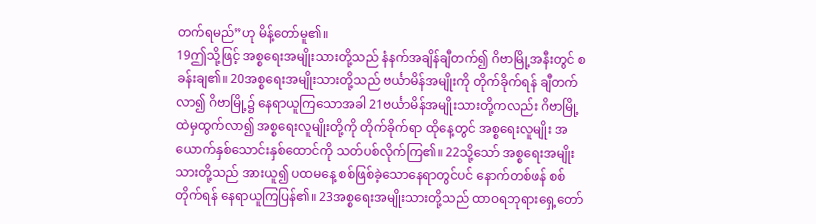တက်ရမည်”ဟု မိန့်တော်မူ၏။
19ဤသို့ဖြင့် အစ္စရေးအမျိုးသားတို့သည် နံနက်အချိန်ချီတက်၍ ဂိဗာမြို့အနီးတွင် စခန်းချ၏။ 20အစ္စရေးအမျိုးသားတို့သည် ဗင်္ယာမိန်အမျိုးကို တိုက်ခိုက်ရန် ချီတက်လာ၍ ဂိဗာမြို့၌ နေရာယူကြသောအခါ 21ဗင်္ယာမိန်အမျိုးသားတို့ကလည်း ဂိဗာမြို့ထဲမှထွက်လာ၍ အစ္စရေးလူမျိုးတို့ကို တိုက်ခိုက်ရာ ထိုနေ့တွင် အစ္စရေးလူမျိုး အယောက်နှစ်သောင်းနှစ်ထောင်ကို သတ်ပစ်လိုက်ကြ၏။ 22သို့သော် အစ္စရေးအမျိုးသားတို့သည် အားယူ၍ ပထမနေ့ စစ်ဖြစ်ခဲ့သောနေရာတွင်ပင် နောက်တစ်ဖန် စစ်တိုက်ရန် နေရာယူကြပြန်၏။ 23အစ္စရေးအမျိုးသားတို့သည် ထာဝရဘုရားရှေ့တော်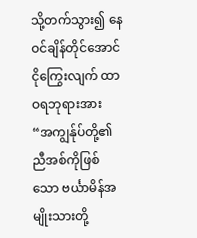သို့တက်သွား၍ နေဝင်ချိန်တိုင်အောင် ငိုကြွေးလျက် ထာဝရဘုရားအား “အကျွန်ုပ်တို့၏ညီအစ်ကိုဖြစ်သော ဗင်္ယာမိန်အမျိုးသားတို့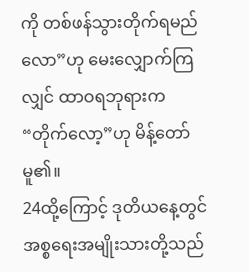ကို တစ်ဖန်သွားတိုက်ရမည်လော”ဟု မေးလျှောက်ကြလျှင် ထာဝရဘုရားက “တိုက်လော့”ဟု မိန့်တော်မူ၏။
24ထို့ကြောင့် ဒုတိယနေ့တွင် အစ္စရေးအမျိုးသားတို့သည်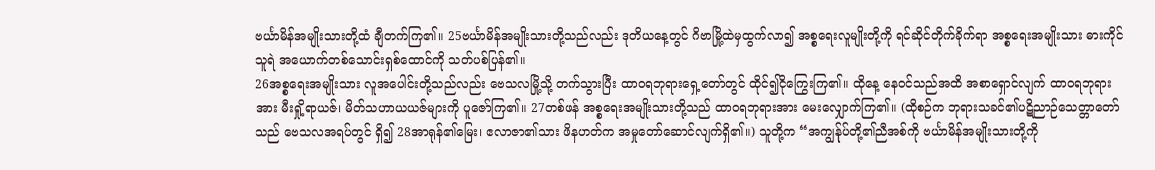ဗင်္ယာမိန်အမျိုးသားတို့ထံ ချီတက်ကြ၏။ 25ဗင်္ယာမိန်အမျိုးသားတို့သည်လည်း ဒုတိယနေ့တွင် ဂိဗာမြို့ထဲမှထွက်လာ၍ အစ္စရေးလူမျိုးတို့ကို ရင်ဆိုင်တိုက်ခိုက်ရာ အစ္စရေးအမျိုးသား ဓားကိုင်သူရဲ အယောက်တစ်သောင်းရှစ်ထောင်ကို သတ်ပစ်ပြန်၏။
26အစ္စရေးအမျိုးသား လူအပေါင်းတို့သည်လည်း ဗေသလမြို့သို့ တက်သွားပြီး ထာဝရဘုရားရှေ့တော်တွင် ထိုင်၍ငိုကြွေးကြ၏။ ထိုနေ့ နေဝင်သည်အထိ အစာရှောင်လျက် ထာဝရဘုရားအား မီးရှို့ရာယဇ်၊ မိတ်သဟာယယဇ်များကို ပူဇော်ကြ၏။ 27တစ်ဖန် အစ္စရေးအမျိုးသားတို့သည် ထာဝရဘုရားအား မေးလျှောက်ကြ၏။ (ထိုစဉ်က ဘုရားသခင်၏ပဋိညာဉ်သေတ္တာတော်သည် ဗေသလအရပ်တွင် ရှိ၍ 28အာရုန်၏မြေး၊ ဧလာဇာ၏သား ဖိနဟတ်က အမှုတော်ဆောင်လျက်ရှိ၏။) သူတို့က “အကျွန်ုပ်တို့၏ညီအစ်ကို ဗင်္ယာမိန်အမျိုးသားတို့ကို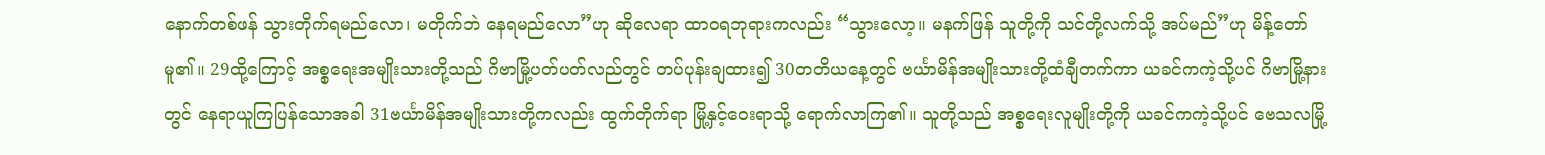နောက်တစ်ဖန် သွားတိုက်ရမည်လော၊ မတိုက်ဘဲ နေရမည်လော”ဟု ဆိုလေရာ ထာဝရဘုရားကလည်း “သွားလော့။ မနက်ဖြန် သူတို့ကို သင်တို့လက်သို့ အပ်မည်”ဟု မိန့်တော်မူ၏။ 29ထို့ကြောင့် အစ္စရေးအမျိုးသားတို့သည် ဂိဗာမြို့ပတ်ပတ်လည်တွင် တပ်ပုန်းချထား၍ 30တတိယနေ့တွင် ဗင်္ယာမိန်အမျိုးသားတို့ထံချီတက်ကာ ယခင်ကကဲ့သို့ပင် ဂိဗာမြို့နားတွင် နေရာယူကြပြန်သောအခါ 31ဗင်္ယာမိန်အမျိုးသားတို့ကလည်း ထွက်တိုက်ရာ မြို့နှင့်ဝေးရာသို့ ရောက်လာကြ၏။ သူတို့သည် အစ္စရေးလူမျိုးတို့ကို ယခင်ကကဲ့သို့ပင် ဗေသလမြို့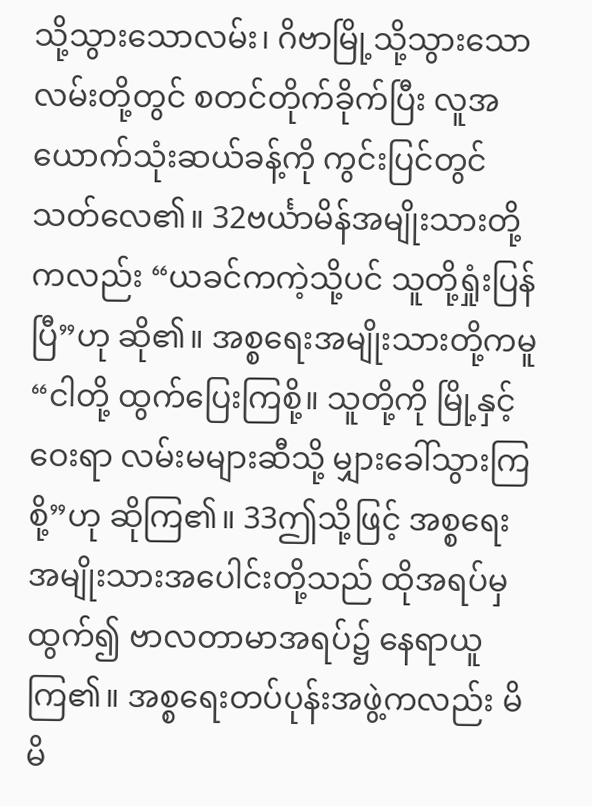သို့သွားသောလမ်း၊ ဂိဗာမြို့သို့သွားသောလမ်းတို့တွင် စတင်တိုက်ခိုက်ပြီး လူအယောက်သုံးဆယ်ခန့်ကို ကွင်းပြင်တွင် သတ်လေ၏။ 32ဗင်္ယာမိန်အမျိုးသားတို့ကလည်း “ယခင်ကကဲ့သို့ပင် သူတို့ရှုံးပြန်ပြီ”ဟု ဆို၏။ အစ္စရေးအမျိုးသားတို့ကမူ “ငါတို့ ထွက်ပြေးကြစို့။ သူတို့ကို မြို့နှင့်ဝေးရာ လမ်းမများဆီသို့ မျှားခေါ်သွားကြစို့”ဟု ဆိုကြ၏။ 33ဤသို့ဖြင့် အစ္စရေးအမျိုးသားအပေါင်းတို့သည် ထိုအရပ်မှထွက်၍ ဗာလတာမာအရပ်၌ နေရာယူကြ၏။ အစ္စရေးတပ်ပုန်းအဖွဲ့ကလည်း မိမိ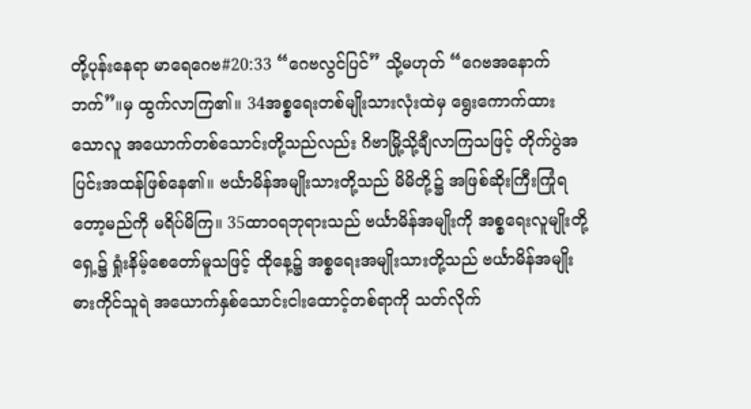တို့ပုန်းနေရာ မာရေဂေဗ#20:33 “ဂေဗလွင်ပြင်” သို့မဟုတ် “ဂေဗအနောက်ဘက်”။မှ ထွက်လာကြ၏။ 34အစ္စရေးတစ်မျိုးသားလုံးထဲမှ ရွေးကောက်ထားသောလူ အယောက်တစ်သောင်းတို့သည်လည်း ဂိဗာမြို့သို့ချီလာကြသဖြင့် တိုက်ပွဲအပြင်းအထန်ဖြစ်နေ၏။ ဗင်္ယာမိန်အမျိုးသားတို့သည် မိမိတို့၌ အဖြစ်ဆိုးကြီးကြုံရတော့မည်ကို မရိပ်မိကြ။ 35ထာဝရဘုရားသည် ဗင်္ယာမိန်အမျိုးကို အစ္စရေးလူမျိုးတို့ရှေ့၌ ရှုံးနိမ့်စေတော်မူသဖြင့် ထိုနေ့၌ အစ္စရေးအမျိုးသားတို့သည် ဗင်္ယာမိန်အမျိုး ဓားကိုင်သူရဲ အယောက်နှစ်သောင်းငါးထောင့်တစ်ရာကို သတ်လိုက်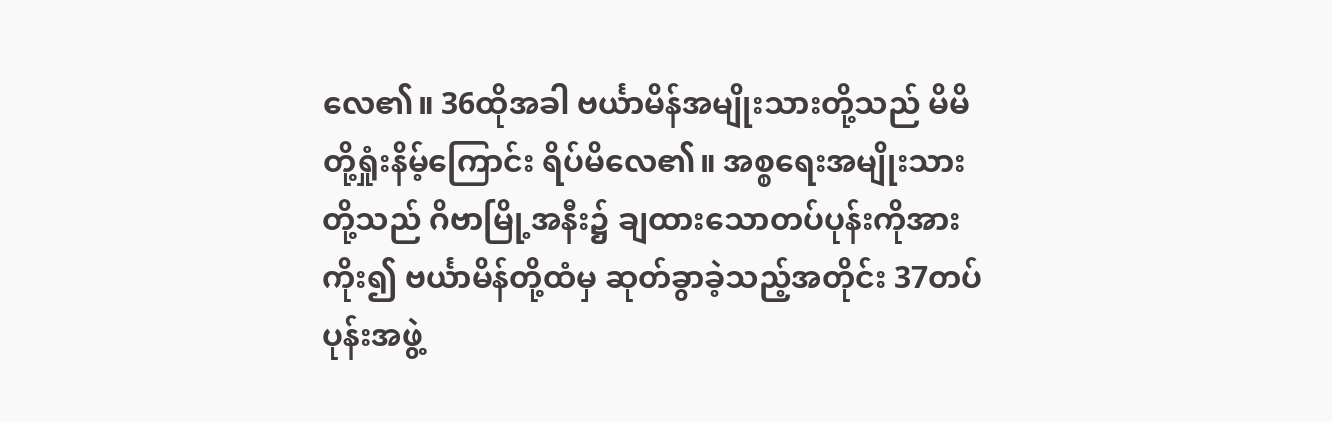လေ၏။ 36ထိုအခါ ဗင်္ယာမိန်အမျိုးသားတို့သည် မိမိတို့ရှုံးနိမ့်ကြောင်း ရိပ်မိလေ၏။ အစ္စရေးအမျိုးသားတို့သည် ဂိဗာမြို့အနီး၌ ချထားသောတပ်ပုန်းကိုအားကိုး၍ ဗင်္ယာမိန်တို့ထံမှ ဆုတ်ခွာခဲ့သည့်အတိုင်း 37တပ်ပုန်းအဖွဲ့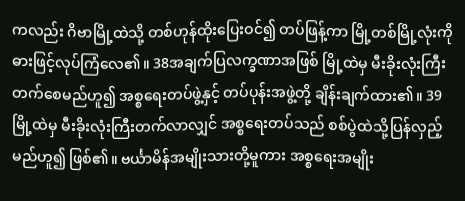ကလည်း ဂိဗာမြို့ထဲသို့ တစ်ဟုန်ထိုးပြေးဝင်၍ တပ်ဖြန့်ကာ မြို့တစ်မြို့လုံးကို ဓားဖြင့်လုပ်ကြံလေ၏။ 38အချက်ပြလက္ခဏာအဖြစ် မြို့ထဲမှ မီးခိုးလုံးကြီးတက်စေမည်ဟူ၍ အစ္စရေးတပ်ဖွဲ့နှင့် တပ်ပုန်းအဖွဲ့တို့ ချိန်းချက်ထား၏။ 39မြို့ထဲမှ မီးခိုးလုံးကြီးတက်လာလျှင် အစ္စရေးတပ်သည် စစ်ပွဲထဲသို့ပြန်လှည့်မည်ဟူ၍ ဖြစ်၏။ ဗင်္ယာမိန်အမျိုးသားတို့မူကား အစ္စရေးအမျိုး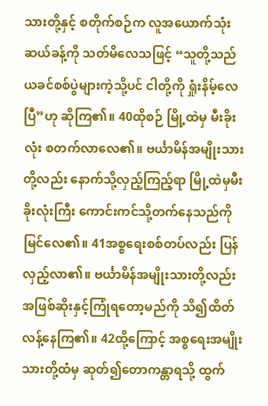သားတို့နှင့် စတိုက်စဉ်က လူအယောက်သုံးဆယ်ခန့်ကို သတ်မိလေသဖြင့် “သူတို့သည် ယခင်စစ်ပွဲများကဲ့သို့ပင် ငါတို့ကို ရှုံးနိမ့်လေပြီ”ဟု ဆိုကြ၏။ 40ထိုစဉ် မြို့ထဲမှ မီးခိုးလုံး စတက်လာလေ၏။ ဗင်္ယာမိန်အမျိုးသားတို့လည်း နောက်သို့လှည့်ကြည့်ရာ မြို့ထဲမှမီးခိုးလုံးကြီး ကောင်းကင်သို့တက်နေသည်ကို မြင်လေ၏။ 41အစ္စရေးစစ်တပ်လည်း ပြန်လှည့်လာ၏။ ဗင်္ယာမိန်အမျိုးသားတို့လည်း အဖြစ်ဆိုးနှင့်ကြုံရတော့မည်ကို သိ၍ထိတ်လန့်နေကြ၏။ 42ထို့ကြောင့် အစ္စရေးအမျိုးသားတို့ထံမှ ဆုတ်၍တောကန္တာရသို့ ထွက်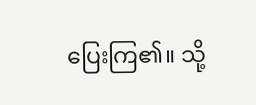ပြေးကြ၏။ သို့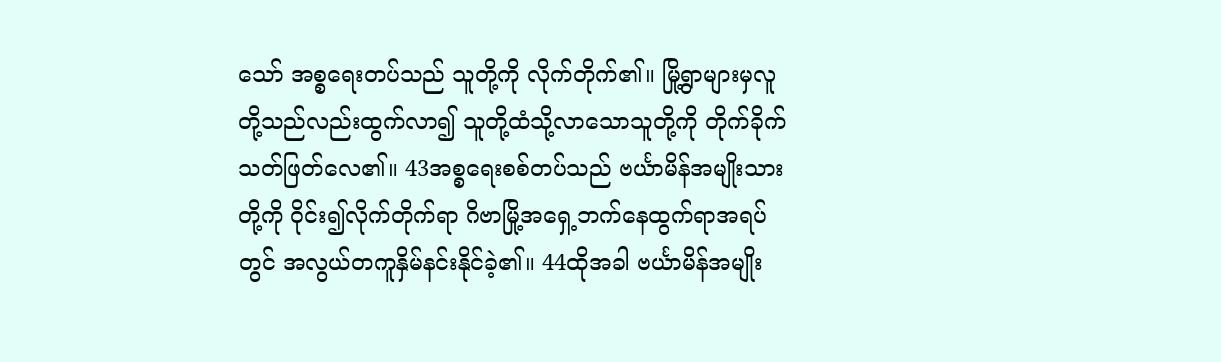သော် အစ္စရေးတပ်သည် သူတို့ကို လိုက်တိုက်၏။ မြို့ရွာများမှလူတို့သည်လည်းထွက်လာ၍ သူတို့ထံသို့လာသောသူတို့ကို တိုက်ခိုက်သတ်ဖြတ်လေ၏။ 43အစ္စရေးစစ်တပ်သည် ဗင်္ယာမိန်အမျိုးသားတို့ကို ဝိုင်း၍လိုက်တိုက်ရာ ဂိဗာမြို့အရှေ့ဘက်နေထွက်ရာအရပ်တွင် အလွယ်တကူနှိမ်နင်းနိုင်ခဲ့၏။ 44ထိုအခါ ဗင်္ယာမိန်အမျိုး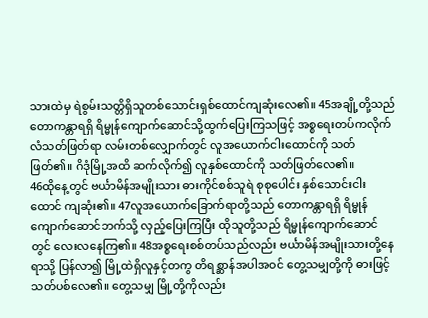သားထဲမှ ရဲစွမ်းသတ္တိရှိသူတစ်သောင်းရှစ်ထောင်ကျဆုံးလေ၏။ 45အချို့တို့သည် တောကန္တာရရှိ ရိမ္မုန်ကျောက်ဆောင်သို့ထွက်ပြေးကြသဖြင့် အစ္စရေးတပ်ကလိုက်လံသတ်ဖြတ်ရာ လမ်းတစ်လျှောက်တွင် လူအယောက်ငါးထောင်ကို သတ်ဖြတ်၏။ ဂိဒုံမြို့အထိ ဆက်လိုက်၍ လူနှစ်ထောင်ကို သတ်ဖြတ်လေ၏။
46ထိုနေ့တွင် ဗင်္ယာမိန်အမျိုးသား ဓားကိုင်စစ်သူရဲ စုစုပေါင်း နှစ်သောင်းငါးထောင် ကျဆုံး၏။ 47လူအယောက်ခြောက်ရာတို့သည် တောကန္တာရရှိ ရိမ္မုန်ကျောက်ဆောင်ဘက်သို့ လှည့်ပြေးကြပြီး ထိုသူတို့သည် ရိမ္မုန်ကျောက်ဆောင်တွင် လေးလနေကြ၏။ 48အစ္စရေးစစ်တပ်သည်လည်း ဗင်္ယာမိန်အမျိုးသားတို့နေရာသို့ ပြန်လာ၍ မြို့ထဲရှိလူနှင့်တကွ တိရစ္ဆာန်အပါအဝင် တွေ့သမျှတို့ကို ဓားဖြင့် သတ်ပစ်လေ၏။ တွေ့သမျှ မြို့တို့ကိုလည်း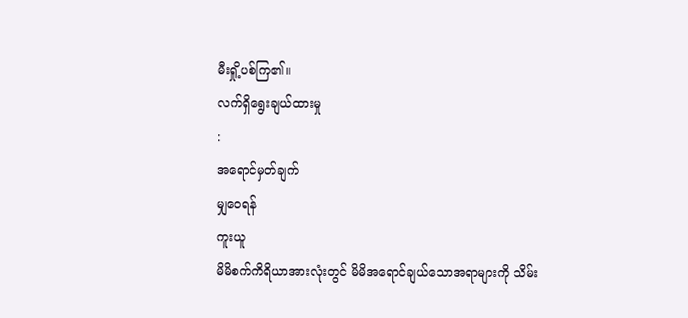မီးရှို့ပစ်ကြ၏။
လက်ရှိရွေးချယ်ထားမှု
:
အရောင်မှတ်ချက်
မျှဝေရန်
ကူးယူ
မိမိစက်ကိရိယာအားလုံးတွင် မိမိအရောင်ချယ်သောအရာများကို သိမ်း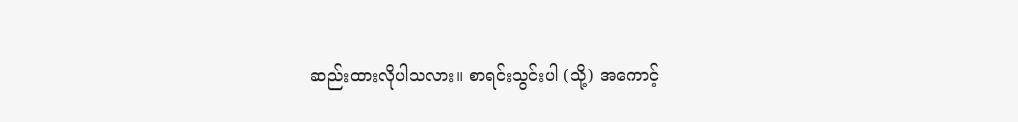ဆည်းထားလိုပါသလား။ စာရင်းသွင်းပါ (သို့) အကောင့်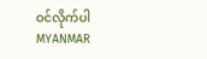ဝင်လိုက်ပါ
MYANMAR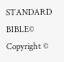STANDARD BIBLE©
Copyright ©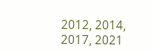2012, 2014, 2017, 2021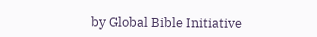by Global Bible Initiative